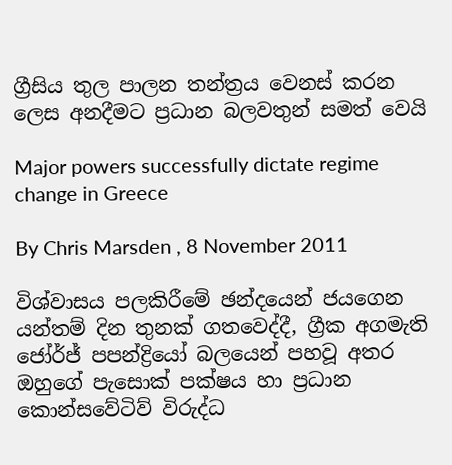ග්‍රීසිය තුල පාලන තන්ත්‍රය වෙනස් කරන ලෙස අනදීමට ප්‍රධාන බලවතුන් සමත් වෙයි

Major powers successfully dictate regime change in Greece

By Chris Marsden , 8 November 2011

විශ්වාසය පලකිරීමේ ඡන්දයෙන් ජයගෙන යන්තම් දින තුනක් ගතවෙද්දී, ග්‍රීක අගමැති ජෝර්ජ් පපන්ද්‍රියෝ බලයෙන් පහවූ අතර ඔහුගේ පැසොක් පක්ෂය හා ප්‍රධාන කොන්සවේටිව් විරුද්ධ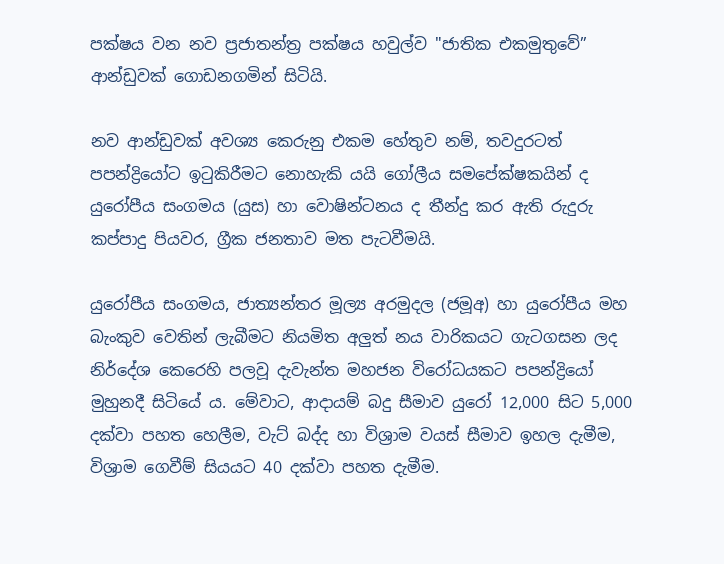පක්ෂය වන නව ප්‍රජාතන්ත්‍ර පක්ෂය හවුල්ව "ජාතික එකමුතුවේ” ආන්ඩුවක් ගොඩනගමින් සිටියි.

නව ආන්ඩුවක් අවශ්‍ය කෙරුනු එකම හේතුව නම්, තවදුරටත් පපන්ද්‍රියෝට ඉටුකිරීමට නොහැකි යයි ගෝලීය සමපේක්ෂකයින් ද යුරෝපීය සංගමය (යුස) හා වොෂින්ටනය ද තීන්දු කර ඇති රුදුරු කප්පාදු පියවර, ග්‍රීක ජනතාව මත පැටවීමයි.

යුරෝපීය සංගමය, ජාත්‍යන්තර මූල්‍ය අරමුදල (ජමූඅ) හා යුරෝපීය මහ බැංකුව වෙතින් ලැබීමට නියමිත අලුත් නය වාරිකයට ගැටගසන ලද නිර්දේශ කෙරෙහි පලවූ දැවැන්ත මහජන විරෝධයකට පපන්ද්‍රියෝ මුහුනදී සිටියේ ය. මේවාට, ආදායම් බදු සීමාව යුරෝ 12,000 සිට 5,000 දක්වා පහත හෙලීම, වැට් බද්ද හා විශ්‍රාම වයස් සීමාව ඉහල දැමීම, විශ්‍රාම ගෙවීම් සියයට 40 දක්වා පහත දැමීම.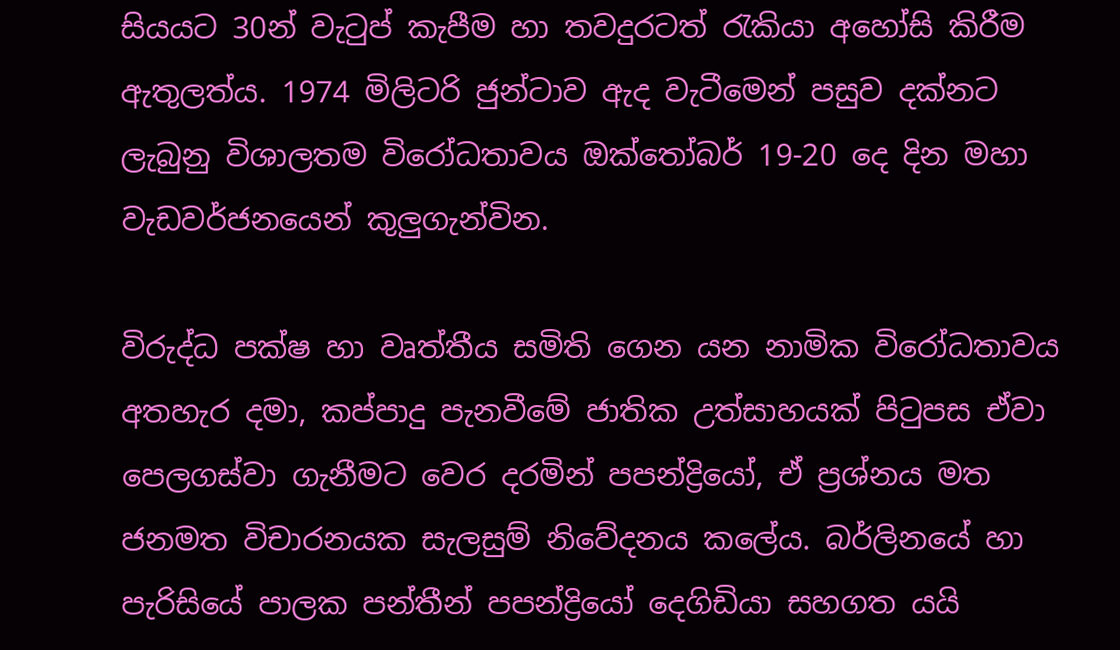සියයට 30න් වැටුප් කැපීම හා තවදුරටත් රැකියා අහෝසි කිරීම ඇතුලත්ය. 1974 මිලිටරි ජුන්ටාව ඇද වැටීමෙන් පසුව දක්නට ලැබුනු විශාලතම විරෝධතාවය ඔක්තෝබර් 19-20 දෙ දින මහා වැඩවර්ජනයෙන් කුලුගැන්වින.

විරුද්ධ පක්ෂ හා වෘත්තීය සමිති ගෙන යන නාමික විරෝධතාවය අතහැර දමා, කප්පාදු පැනවීමේ ජාතික උත්සාහයක් පිටුපස ඒවා පෙලගස්වා ගැනීමට වෙර දරමින් පපන්ද්‍රියෝ, ඒ ප්‍රශ්නය මත ජනමත විචාරනයක සැලසුම් නිවේදනය කලේය. බර්ලිනයේ හා පැරිසියේ පාලක පන්තීන් පපන්ද්‍රියෝ දෙගිඩියා සහගත යයි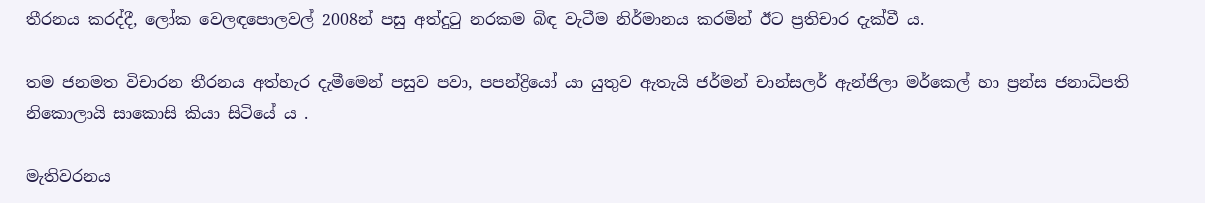තීරනය කරද්දී, ලෝක වෙලඳපොලවල් 2008න් පසු අත්දුටු නරකම බිඳ වැටීම නිර්මානය කරමින් ඊට ප්‍රතිචාර දැක්වී ය.

තම ජනමත විචාරන තීරනය අත්හැර දැමීමෙන් පසුව පවා, පපන්ද්‍රියෝ යා යුතුව ඇතැයි ජර්මන් චාන්සලර් ඇන්ජිලා මර්කෙල් හා ප්‍රන්ස ජනාධිපති නිකොලායි සාකොසි කියා සිටියේ ය .

මැතිවරනය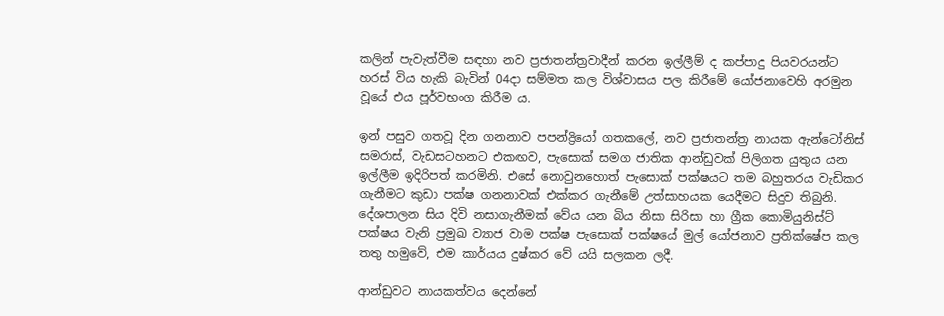කලින් පැවැත්වීම සඳහා නව ප්‍රජාතන්ත්‍රවාදීන් කරන ඉල්ලීම් ද කප්පාදු පියවරයන්ට හරස් විය හැකි බැවින් 04දා සම්මත කල විශ්වාසය පල කිරීමේ යෝජනාවෙහි අරමුන වූයේ එය පූර්වභංග කිරීම ය.

ඉන් පසුව ගතවූ දින ගනනාව පපන්ද්‍රියෝ ගතකලේ, නව ප්‍රජාතන්ත්‍ර නායක ඇන්ටෝනිස් සමරාස්, වැඩසටහනට එකඟව, පැසොක් සමග ජාතික ආන්ඩුවක් පිලිගත යුතුය යන ඉල්ලීම ඉදිරිපත් කරමිනි. එසේ නොවුනහොත් පැසොක් පක්ෂයට තම බහුතරය වැඩිකර ගැනීමට කුඩා පක්ෂ ගනනාවක් එක්කර ගැනීමේ උත්සාහයක යෙදීමට සිදුව තිබුනි. දේශපාලන සිය දිවි නසාගැනීමක් වේය යන බිය නිසා සිරිසා හා ග්‍රීක කොමියුනිස්ට් පක්ෂය වැනි ප්‍රමුඛ ව්‍යාජ වාම පක්ෂ පැසොක් පක්ෂයේ මුල් යෝජනාව ප්‍රතික්ෂේප කල තතු හමුවේ, එම කාර්යය දුෂ්කර වේ යයි සලකන ලදී.

ආන්ඩුවට නායකත්වය දෙන්නේ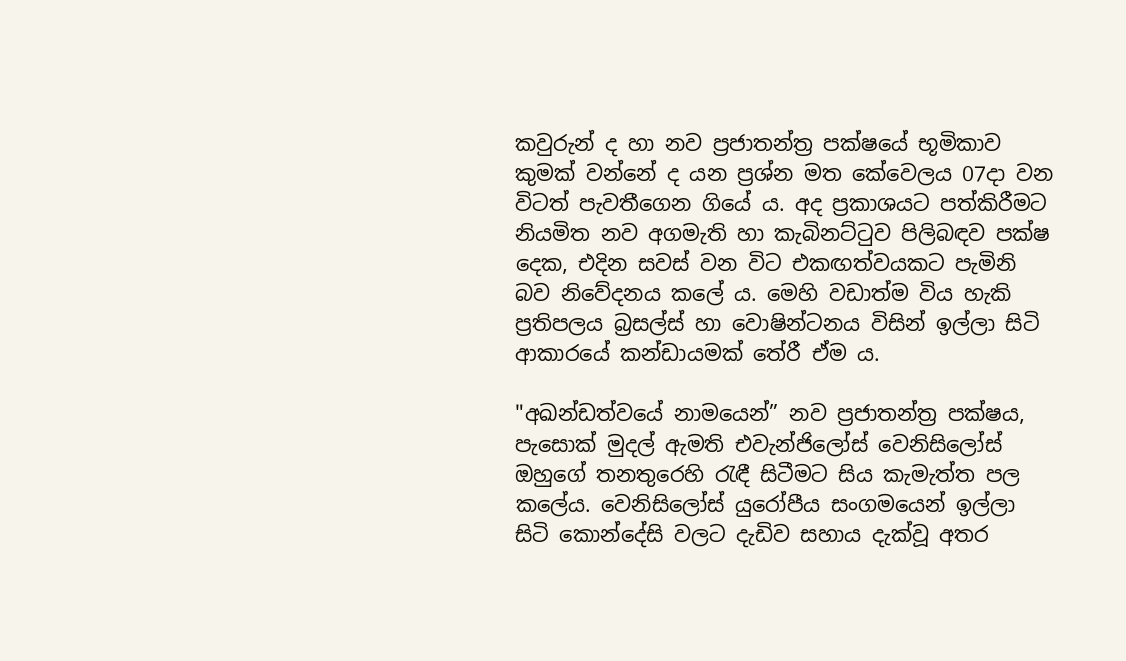කවුරුන් ද හා නව ප්‍රජාතන්ත්‍ර පක්ෂයේ භූමිකාව කුමක් වන්නේ ද යන ප්‍රශ්න මත කේවෙලය 07දා වන විටත් පැවතීගෙන ගියේ ය. අද ප්‍රකාශයට පත්කිරීමට නියමිත නව අගමැති හා කැබිනට්ටුව පිලිබඳව පක්ෂ දෙක, එදින සවස් වන විට එකඟත්වයකට පැමිනි බව නිවේදනය කලේ ය. මෙහි වඩාත්ම විය හැකි ප්‍රතිපලය බ්‍රසල්ස් හා වොෂින්ටනය විසින් ඉල්ලා සිටි ආකාරයේ කන්ඩායමක් තේරී ඒම ය.

"අඛන්ඩත්වයේ නාමයෙන්” නව ප්‍රජාතන්ත්‍ර පක්ෂය, පැසොක් මුදල් ඇමති එවැන්ජිලෝස් වෙනිසිලෝස් ඔහුගේ තනතුරෙහි රැඳී සිටීමට සිය කැමැත්ත පල කලේය. වෙනිසිලෝස් යුරෝපීය සංගමයෙන් ඉල්ලා සිටි කොන්දේසි වලට දැඩිව සහාය දැක්වූ අතර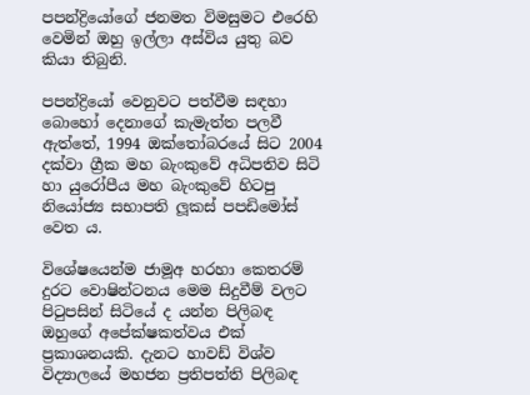පපන්ද්‍රියෝගේ ජනමත විමසුමට එරෙහි වෙමින් ඔහු ඉල්ලා අස්විය යුතු බව කියා තිබුනි.

පපන්ද්‍රියෝ වෙනුවට පත්වීම සඳහා බොහෝ දෙනාගේ කැමැත්ත පලවී ඇත්තේ, 1994 ඔක්තෝබරයේ සිට 2004 දක්වා ග්‍රීක මහ බැංකුවේ අධිපතිව සිටි හා යුරෝපීය මහ බැංකුවේ හිටපු නියෝජ්‍ය සභාපති ලූකස් පපඩිමෝස් වෙත ය.

විශේෂයෙන්ම ජාමූඅ හරහා කෙතරම් දුරට වොෂින්ටනය මෙම සිදුවීම් වලට පිටුපසින් සිටියේ ද යන්න පිලිබඳ ඔහුගේ අපේක්ෂකත්වය එක් ප්‍රකාශනයකි. දැනට හාවඩ් විශ්ව විද්‍යාලයේ මහජන ප්‍රතිපත්ති පිලිබඳ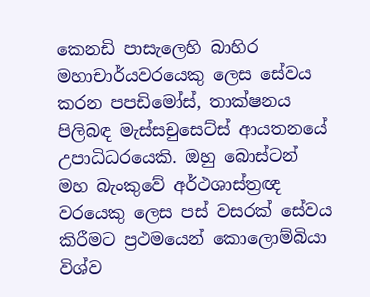කෙනඩි පාසැලෙහි බාහිර මහාචාර්යවරයෙකු ලෙස සේවය කරන පපඩිමෝස්, තාක්ෂනය පිලිබඳ මැස්සචුසෙට්ස් ආයතනයේ උපාධිධරයෙකි. ඔහු බොස්ටන් මහ බැංකුවේ අර්ථශාස්ත්‍රඥ වරයෙකු ලෙස පස් වසරක් සේවය කිරීමට ප්‍රථමයෙන් කොලොම්බියා විශ්ව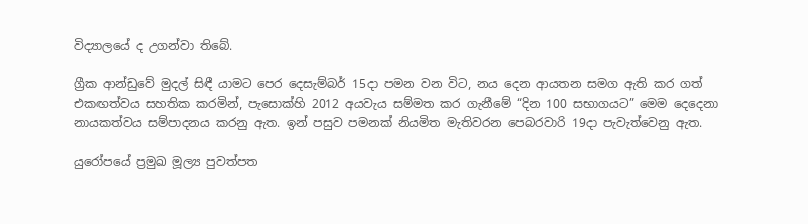විද්‍යාලයේ ද උගන්වා තිබේ.

ග්‍රීක ආන්ඩුවේ මුදල් සිඳී යාමට පෙර දෙසැම්බර් 15දා පමන වන විට, නය දෙන ආයතන සමග ඇති කර ගත් එකඟත්වය සහතික කරමින්, පැසොක්හි 2012 අයවැය සම්මත කර ගැනීමේ “දින 100 සභාගයට” මෙම දෙදෙනා නායකත්වය සම්පාදනය කරනු ඇත. ඉන් පසුව පමනක් නියමිත මැතිවරන පෙබරවාරි 19දා පැවැත්වෙනු ඇත.

යුරෝපයේ ප්‍රමුඛ මූල්‍ය පුවත්පත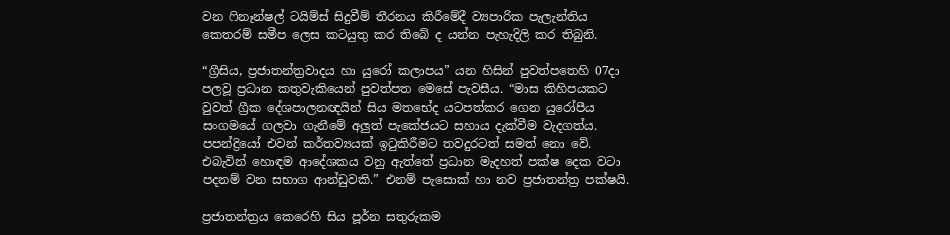වන ෆිනෑන්ෂල් ටයිම්ස් සිදුවීම් තීරනය කිරීමේදී ව්‍යපාරික පැලැන්තිය කෙතරම් සමීප ලෙස කටයුතු කර තිබේ ද යන්න පැහැදිලි කර තිබුනි.

“ග්‍රීසිය, ප්‍රජාතන්ත්‍රවාදය හා යුරෝ කලාපය” යන හිසින් පුවත්පතෙහි 07දා පලවූ ප්‍රධාන කතුවැකියෙන් පුවත්පත මෙසේ පැවසීය. “මාස කිහිපයකට වුවත් ග්‍රීක දේශපාලනඥයින් සිය මතභේද යටපත්කර ගෙන යුරෝපීය සංගමයේ ගලවා ගැනීමේ අලුත් පැකේජයට සහාය දැක්වීම වැදගත්ය. පපන්ද්‍රියෝ එවන් කර්තව්‍යයක් ඉටුකිරීමට තවදුරටත් සමත් නො වේ. එබැවින් හොඳම ආදේශකය වනු ඇත්තේ ප්‍රධාන මැදහත් පක්ෂ දෙක වටා පදනම් වන සභාග ආන්ඩුවකි.” එනම් පැසොක් හා නව ප්‍රජාතන්ත්‍ර පක්ෂයි.

ප්‍රජාතන්ත්‍රය කෙරෙහි සිය පූර්න සතුරුකම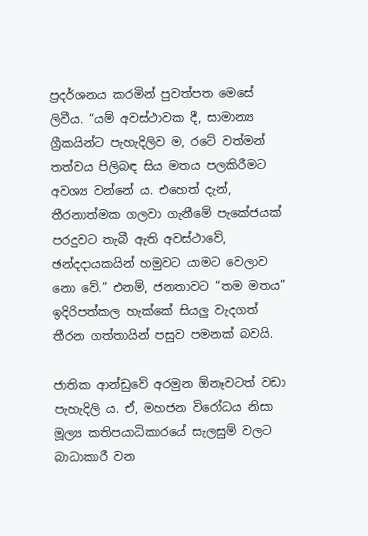ප්‍රදර්ශනය කරමින් පුවත්පත මෙසේ ලිවීය. “යම් අවස්ථාවක දී, සාමාන්‍ය ග්‍රීකයින්ට පැහැදිලිව ම, රටේ වත්මන් තත්වය පිලිබඳ සිය මතය පලකිරීමට අවශ්‍ය වන්නේ ය. එහෙත් දැන්, තීරනාත්මක ගලවා ගැනීමේ පැකේජයක් පරදුවට තැබී ඇති අවස්ථාවේ, ඡන්දදායකයින් හමුවට යාමට වෙලාව නො වේ.” එනම්, ජනතාවට “තම මතය” ඉදිරිපත්කල හැක්කේ සියලු වැදගත් තීරන ගත්තායින් පසුව පමනක් බවයි.

ජාතික ආන්ඩුවේ අරමුන ඕනෑවටත් වඩා පැහැදිලි ය. ඒ, මහජන විරෝධය නිසා මූල්‍ය කතිපයාධිකාරයේ සැලසුම් වලට බාධාකාරී වන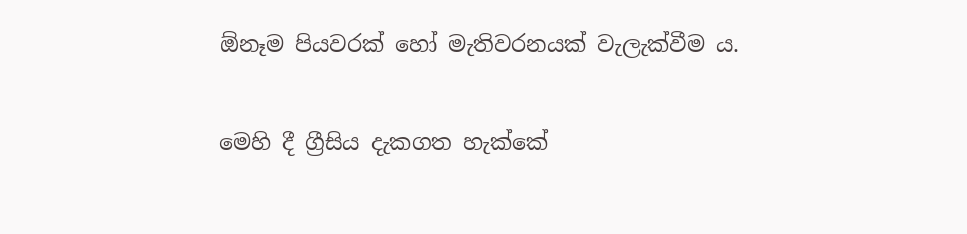ඕනෑම පියවරක් හෝ මැතිවරනයක් වැලැක්වීම ය.

මෙහි දී ග්‍රීසිය දැකගත හැක්කේ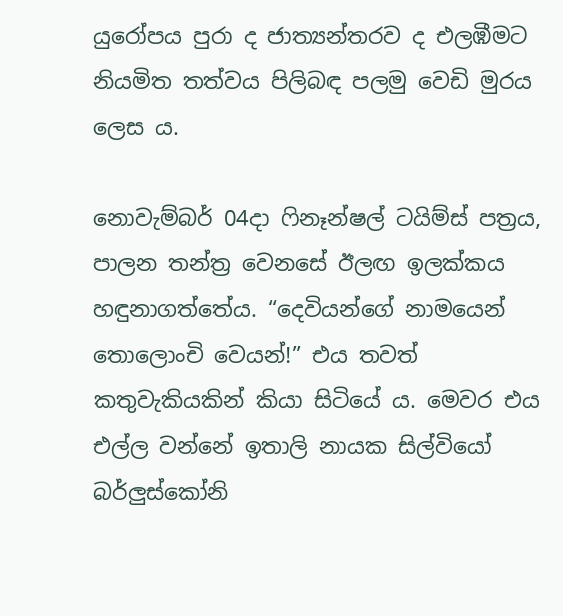යුරෝපය පුරා ද ජාත්‍යන්තරව ද එලඹීමට නියමිත තත්වය පිලිබඳ පලමු වෙඩි මුරය ලෙස ය.

නොවැම්බර් 04දා ෆිනෑන්ෂල් ටයිම්ස් පත්‍රය, පාලන තන්ත්‍ර වෙනසේ ඊලඟ ඉලක්කය හඳුනාගත්තේය. “දෙවියන්ගේ නාමයෙන් තොලොංචි වෙයන්!” එය තවත් කතුවැකියකින් කියා සිටියේ ය. මෙවර එය එල්ල වන්නේ ඉතාලි නායක සිල්වියෝ බර්ලුස්කෝනි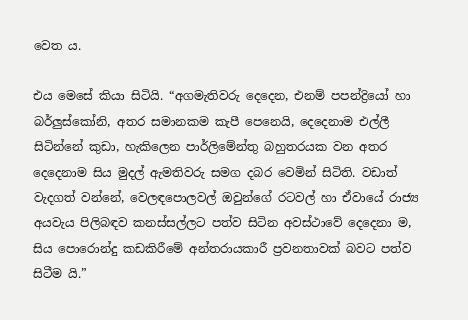වෙත ය.

එය මෙසේ කියා සිටියි. “අගමැතිවරු දෙදෙන, එනම් පපන්ද්‍රියෝ හා බර්ලුස්කෝනි, අතර සමානකම කැපී පෙනෙයි, දෙදෙනාම එල්ලී සිටින්නේ කුඩා, හැකිලෙන පාර්ලිමේන්තු බහුතරයක වන අතර දෙදෙනාම සිය මුදල් ඇමතිවරු සමග දබර වෙමින් සිටිති. වඩාත් වැදගත් වන්නේ, වෙලඳපොලවල් ඔවුන්ගේ රටවල් හා ඒවායේ රාජ්‍ය අයවැය පිලිබඳව කනස්සල්ලට පත්ව සිටින අවස්ථාවේ දෙදෙනා ම, සිය පොරොන්දු කඩකිරීමේ අන්තරායකාරී ප්‍රවනතාවක් බවට පත්ව සිටීම යි.”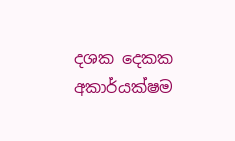දශක දෙකක අකාර්යක්ෂම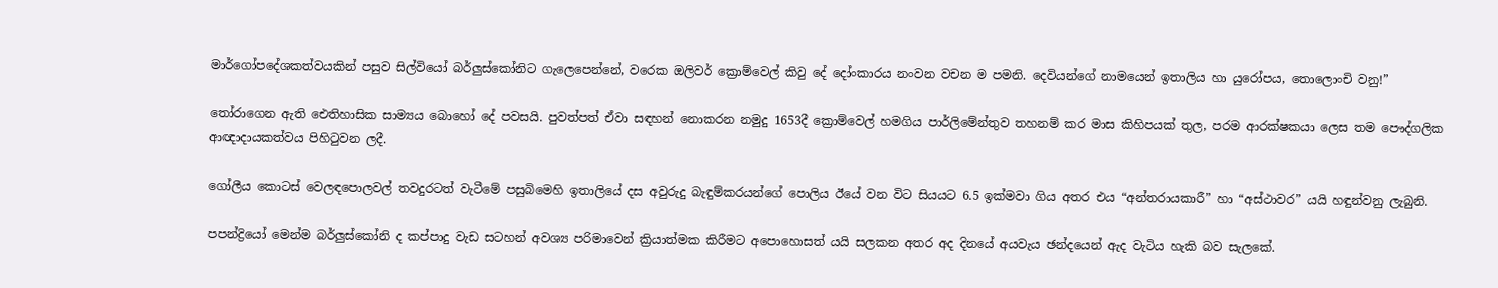මාර්ගෝපදේශකත්වයකින් පසුව සිල්වියෝ බර්ලුස්කෝනිට ගැලෙපෙන්නේ, වරෙක ඔලිවර් ක්‍රොම්වෙල් කිවු දේ දෝංකාරය නංවන වචන ම පමනි. දෙවියන්ගේ නාමයෙන් ඉතාලිය හා යුරෝපය, තොලොංචි වනු!”

තෝරාගෙන ඇති ඓතිහාසික සාම්‍යය බොහෝ දේ පවසයි. පුවත්පත් ඒවා සඳහන් නොකරන නමුදු 1653දී ක්‍රොම්වෙල් හමගිය පාර්ලිමේන්තුව තහනම් කර මාස කිහිපයක් තුල, පරම ආරක්ෂකයා ලෙස තම පෞද්ගලික ආඥාදායකත්වය පිහිටුවන ලදී.

ගෝලීය කොටස් වෙලඳපොලවල් තවදුරටත් වැටීමේ පසුබිමෙහි ඉතාලියේ දස අවුරුදු බැඳුම්කරයන්ගේ පොලිය ඊයේ වන විට සියයට 6.5 ඉක්මවා ගිය අතර එය “අන්තරායකාරී” හා “අස්ථාවර” යයි හඳුන්වනු ලැබුනි.

පපන්ද්‍රියෝ මෙන්ම බර්ලුස්කෝනි ද කප්පාදු වැඩ සටහන් අවශ්‍ය පරිමාවෙන් ක්‍රියාත්මක කිරීමට අපොහොසත් යයි සලකන අතර අද දිනයේ අයවැය ඡන්දයෙන් ඇද වැටිය හැකි බව සැලකේ.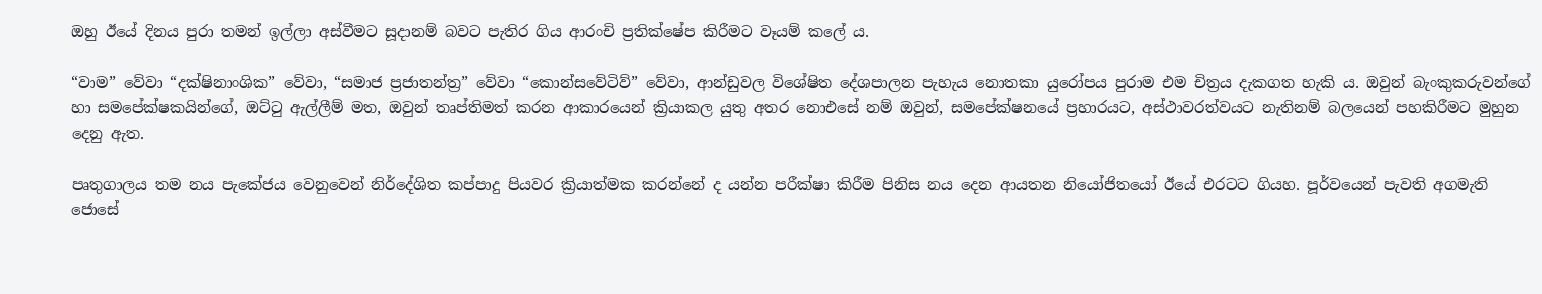ඔහු ඊයේ දිනය පුරා තමන් ඉල්ලා අස්වීමට සූදානම් බවට පැතිර ගිය ආරංචි ප්‍රතික්ෂේප කිරීමට වෑයම් කලේ ය.

“වාම” වේවා “දක්ෂිනාංශික” වේවා, “සමාජ ප්‍රජාතන්ත්‍ර” වේවා “කොන්සවේටිව්” වේවා, ආන්ඩුවල විශේෂිත දේශපාලන පැහැය නොතකා යුරෝපය පුරාම එම චිත්‍රය දැකගත හැකි ය. ඔවුන් බැංකුකරුවන්ගේ හා සමපේක්ෂකයින්ගේ, ඔට්ටු ඇල්ලීම් මත, ඔවුන් තෘප්තිමත් කරන ආකාරයෙන් ක්‍රියාකල යුතු අතර නොඑසේ නම් ඔවුන්, සමපේක්ෂනයේ ප්‍රහාරයට, අස්ථාවරත්වයට නැතිනම් බලයෙන් පහකිරීමට මුහුන දෙනු ඇත.

පෘතුගාලය තම නය පැකේජය වෙනුවෙන් නිර්දේශිත කප්පාදු පියවර ක්‍රියාත්මක කරන්නේ ද යන්න පරීක්ෂා කිරීම පිනිස නය දෙන ආයතන නියෝජිතයෝ ඊයේ එරටට ගියහ. පූර්වයෙන් පැවති අගමැති ජොසේ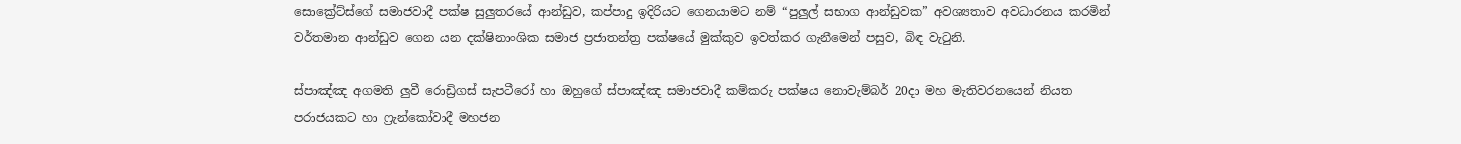සොක්‍රේට්ස්ගේ සමාජවාදී පක්ෂ සුලුතරයේ ආන්ඩුව, කප්පාදු ඉදිරියට ගෙනයාමට නම් “පුලුල් සභාග ආන්ඩුවක” අවශ්‍යතාව අවධාරනය කරමින් වර්තමාන ආන්ඩුව ගෙන යන දක්ෂිනාංශික සමාජ ප්‍රජාතන්ත්‍ර පක්ෂයේ මුක්කුව ඉවත්කර ගැනීමෙන් පසුව, බිඳ වැටුනි.

ස්පාඤ්ඤ අගමති ලුවී රොඩ්‍රිගස් සැපටීරෝ හා ඔහුගේ ස්පාඤ්ඤ සමාජවාදී කම්කරු පක්ෂය නොවැම්බර් 20දා මහ මැතිවරනයෙන් නියත පරාජයකට හා ෆ්‍රැන්කෝවාදී මහජන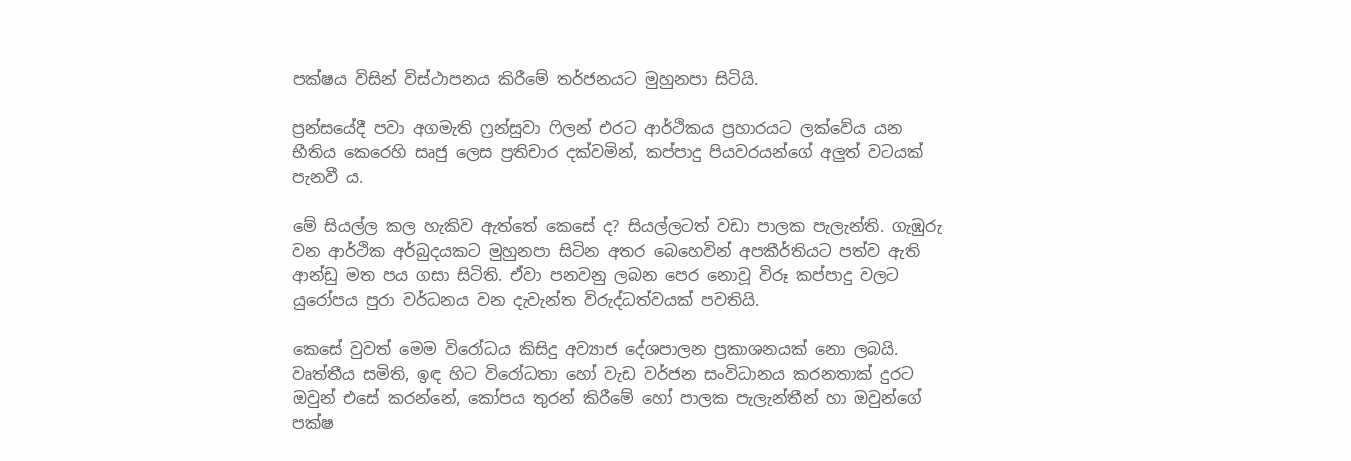පක්ෂය විසින් විස්ථාපනය කිරීමේ තර්ජනයට මුහුනපා සිටියි.

ප්‍රන්සයේදී පවා අගමැති ෆ්‍රන්සුවා ෆිලන් එරට ආර්ථිකය ප්‍රහාරයට ලක්වේය යන භීතිය කෙරෙහි සෘජු ලෙස ප්‍රතිචාර දක්වමින්, කප්පාදු පියවරයන්ගේ අලුත් වටයක් පැනවී ය.

මේ සියල්ල කල හැකිව ඇත්තේ කෙසේ ද? සියල්ලටත් වඩා පාලක පැලැන්ති. ගැඹුරු වන ආර්ථික අර්බුදයකට මුහුනපා සිටින අතර බෙහෙවින් අපකීර්තියට පත්ව ඇති ආන්ඩු මත පය ගසා සිටිති. ඒවා පනවනු ලබන පෙර නොවූ විරූ කප්පාදු වලට යුරෝපය පුරා වර්ධනය වන දැවැන්ත විරුද්ධත්වයක් පවතියි.

කෙසේ වුවත් මෙම විරෝධය කිසිදු අව්‍යාජ දේශපාලන ප්‍රකාශනයක් නො ලබයි. වෘත්තීය සමිති, ඉඳ හිට විරෝධතා හෝ වැඩ වර්ජන සංවිධානය කරනතාක් දුරට ඔවුන් එසේ කරන්නේ, කෝපය තුරන් කිරීමේ හෝ පාලක පැලැන්තීන් හා ඔවුන්ගේ පක්ෂ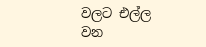වලට එල්ල වන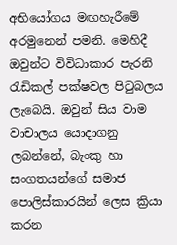අභියෝගය මඟහැරීමේ අරමුනෙන් පමනි. මෙහිදී ඔවුන්ට විවිධාකාර පැරනි රැඩිකල් පක්ෂවල පිටුබලය ලැබෙයි. ඔවුන් සිය වාම වාචාලය යොදාගනු ලබන්නේ, බැංකු හා සංගතයන්ගේ සමාජ පොලිස්කාරයින් ලෙස ක්‍රියා කරන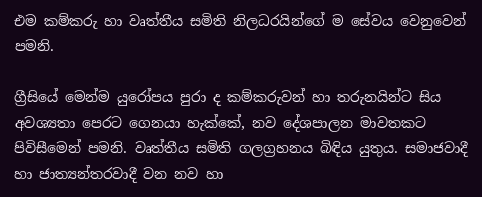එම කම්කරු හා වෘත්තීය සමිති නිලධරයින්ගේ ම සේවය වෙනුවෙන් පමනි.

ග්‍රීසියේ මෙන්ම යුරෝපය පුරා ද කම්කරුවන් හා තරුනයින්ට සිය අවශ්‍යතා පෙරට ගෙනයා හැක්කේ, නව දේශපාලන මාවතකට පිවිසී‍මෙන් පමනි. වෘත්තීය සමිති ගලග්‍රහනය බිඳිය යුතුය. සමාජවාදී හා ජාත්‍යන්තරවාදී වන නව හා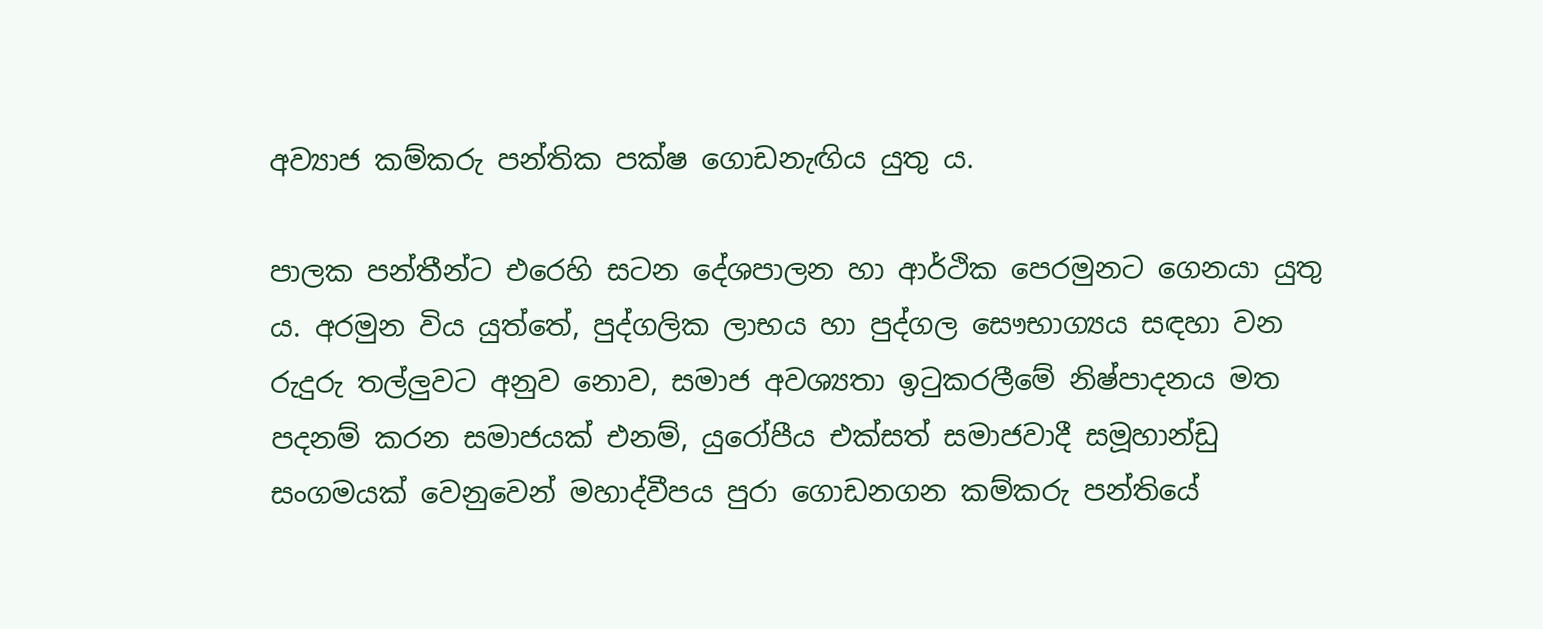අව්‍යාජ කම්කරු පන්තික පක්ෂ ගොඩනැඟිය යුතු ය.

පාලක පන්තීන්ට එරෙහි සටන දේශපාලන හා ආර්ථික පෙරමුනට ගෙනයා යුතු ය. අරමුන විය යුත්තේ, පුද්ගලික ලාභය හා පුද්ගල සෞභාග්‍යය සඳහා වන රුදුරු තල්ලුවට අනුව නොව, සමාජ අවශ්‍යතා ඉටුකරලීමේ නිෂ්පාදනය මත පදනම් කරන සමාජයක් එනම්, යුරෝපීය එක්සත් සමාජවාදී සමූහාන්ඩු සංගමයක් වෙනුවෙන් මහාද්වීපය පුරා ගොඩනගන කම්කරු පන්තියේ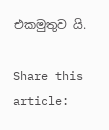එකමුතුව යි.

Share this article: